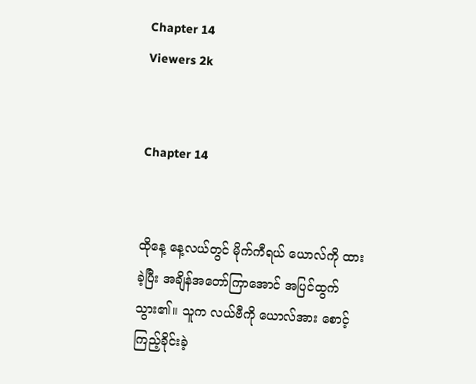Chapter 14
Viewers 2k


Chapter 14


ထိုနေ့ နေ့လယ်တွင် မိုက်ကီရယ် ယောလ်ကို ထားခဲ့ပြီး အချိန်အတော်ကြာအောင် အပြင်ထွက်သွား၏။ သူက လယ်ဗီကို ယောလ်အား စောင့်ကြည့်ခိုင်းခဲ့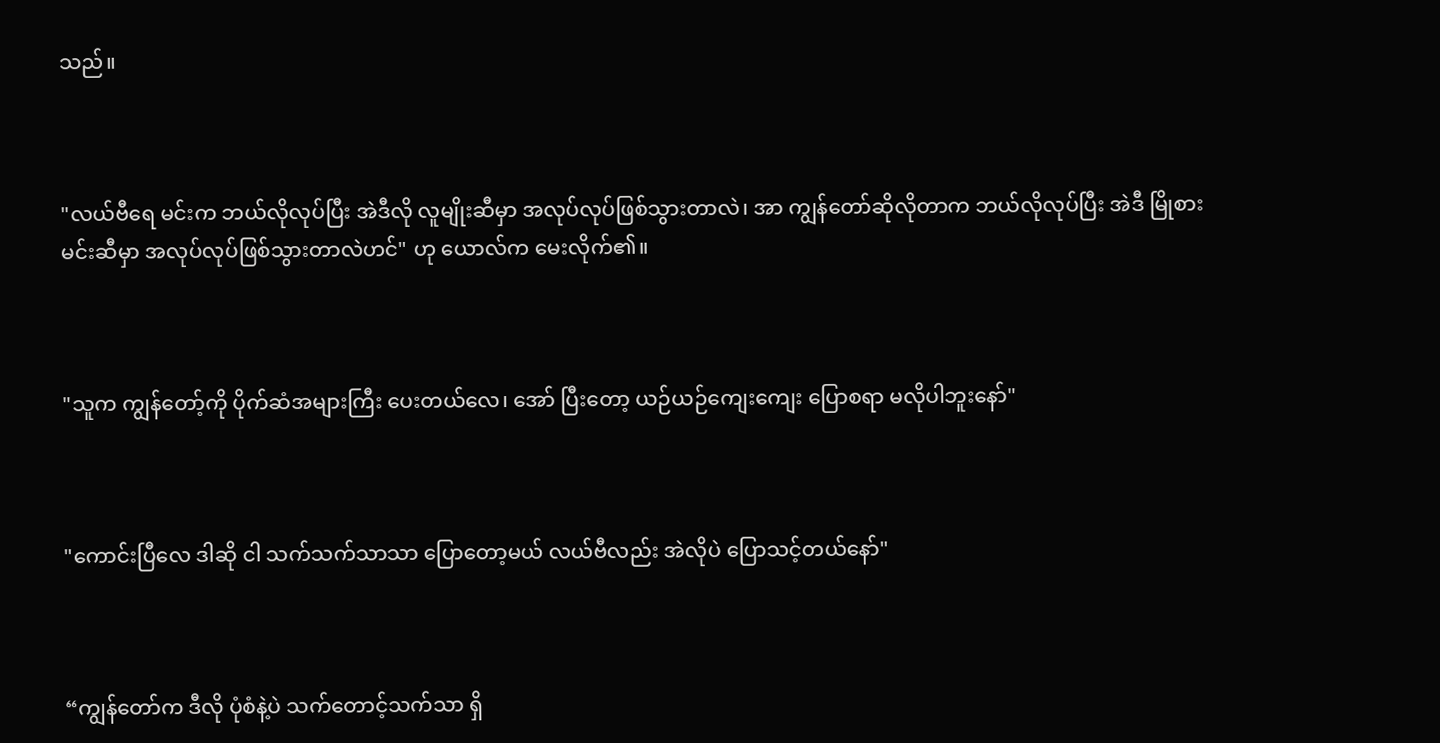သည်။



"လယ်ဗီရေ မင်းက ဘယ်လိုလုပ်ပြီး အဲဒီလို လူမျိုးဆီမှာ အလုပ်လုပ်ဖြစ်သွားတာလဲ၊ အာ ကျွန်တော်ဆိုလိုတာက ဘယ်လိုလုပ်ပြီး အဲဒီ မြိုစားမင်းဆီမှာ အလုပ်လုပ်ဖြစ်သွားတာလဲဟင်" ဟု ယောလ်က မေးလိုက်၏။



"သူက ကျွန်တော့်ကို ပိုက်ဆံအများကြီး ပေးတယ်လေ၊ အော် ပြီးတော့ ယဉ်ယဉ်ကျေးကျေး ပြောစရာ မလိုပါဘူးနော်"



"ကောင်းပြီလေ ဒါဆို ငါ သက်သက်သာသာ ပြောတော့မယ် လယ်ဗီလည်း အဲလိုပဲ ပြောသင့်တယ်နော်"



“ကျွန်တော်က ဒီလို ပုံစံနဲ့ပဲ သက်တောင့်သက်သာ ရှိ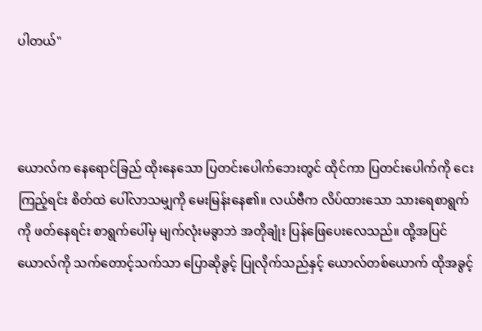ပါတယ်"



ယောလ်က နေရောင်ခြည် ထိုးနေသော ပြတင်းပေါက်ဘေးတွင် ထိုင်ကာ ပြတင်းပေါက်ကို ငေးကြည့်ရင်း စိတ်ထဲ ပေါ်လာသမျှကို မေးမြန်းနေ၏။ လယ်ဗီက လိပ်ထားသော သားရေစာရွက်ကို ဖတ်နေရင်း စာရွက်ပေါ်မှ မျက်လုံးမခွာဘဲ အတိုချုံး ပြန်ဖြေပေးလေသည်။ ထို့အပြင် ယောလ်ကို သက်တောင့်သက်သာ ပြောဆိုခွင့် ပြုလိုက်သည်နှင့် ယောလ်တစ်‌ယောက် ထိုအခွင့်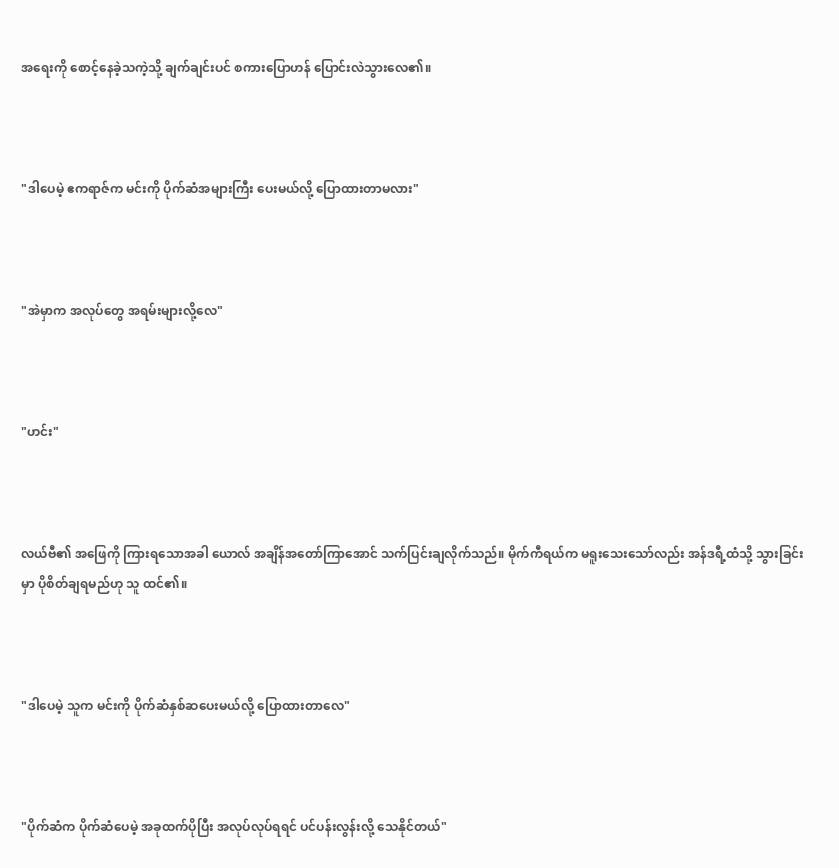အရေးကို စောင့်နေခဲ့သကဲ့သို့ ချက်ချင်းပင် စကားပြောဟန် ပြောင်းလဲသွားလေ၏။



"ဒါပေမဲ့ ဧကရာဇ်က မင်းကို ပိုက်ဆံအများကြီး ပေးမယ်လို့ ပြောထားတာမလား"



"အဲမှာက အလုပ်တွေ အရမ်းများလို့လေ"



"ဟင်း"



လယ်ဗီ၏ အဖြေကို ကြားရသောအခါ ယောလ် အချိန်အတော်ကြာအောင် သက်ပြင်းချလိုက်သည်။ မိုက်ကီရယ်က မရူးသေးသော်လည်း အန်ဒရီ့ထံသို့ သွားခြင်းမှာ ပိုစိတ်ချရမည်ဟု သူ ထင်၏။



"ဒါပေမဲ့ သူက မင်းကို ပိုက်ဆံနှစ်ဆပေးမယ်လို့ ပြောထားတာလေ"



"ပိုက်ဆံက ပိုက်ဆံပေမဲ့ အခုထက်ပိုပြီး အလုပ်လုပ်ရရင် ပင်ပန်းလွန်းလို့ သေနိုင်တယ်"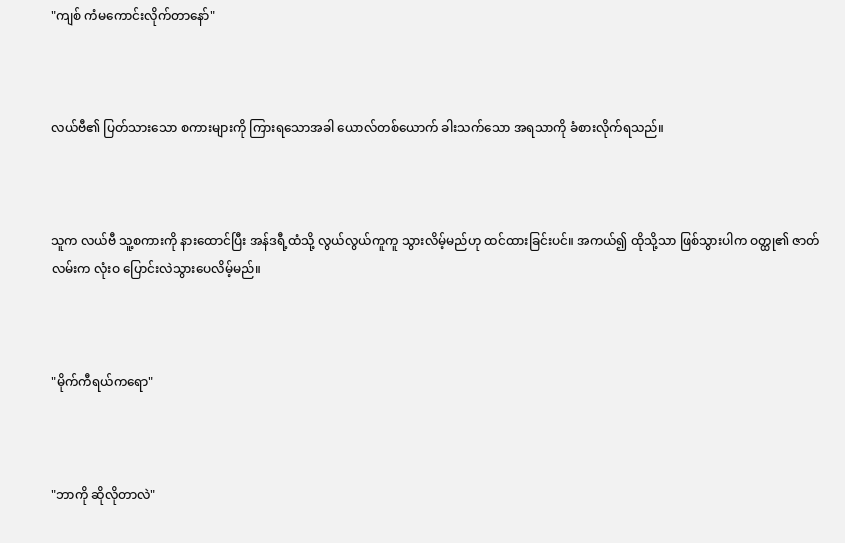"ကျစ် ကံမကောင်းလိုက်တာနော်"



လယ်ဗီ၏ ပြတ်သားသော စကားများကို ကြားရသောအခါ ယောလ်တစ်ယောက် ခါးသက်သော အရသာကို ခံစားလိုက်ရသည်။



သူက လယ်ဗီ သူ့စကားကို နားထောင်ပြီး အန်ဒရီ့ထံသို့ လွယ်လွယ်ကူကူ သွားလိမ့်မည်ဟု ထင်ထားခြင်းပင်။ အကယ်၍ ထိုသို့သာ ဖြစ်သွားပါက ဝတ္ထု၏ ဇာတ်လမ်းက လုံးဝ ပြောင်းလဲသွားပေလိမ့်မည်။



"မိုက်ကီရယ်ကရော"



"ဘာကို ဆိုလိုတာလဲ"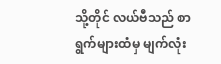သို့တိုင် လယ်ဗီသည် စာရွက်များထံမှ မျက်လုံး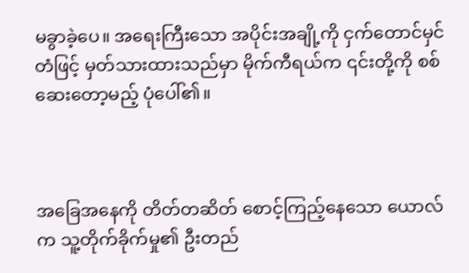မခွာခဲ့ပေ။ အရေးကြီးသော အပိုင်းအချို့ကို ငှက်တောင်မှင်တံဖြင့် မှတ်သားထားသည်မှာ မိုက်ကီရယ်က ၎င်းတို့ကို စစ်ဆေးတော့မည့် ပုံပေါ်၏။



အခြေအနေကို တိတ်တဆိတ် စောင့်ကြည့်နေသော ယောလ်က သူ့တိုက်ခိုက်မှု၏ ဦးတည်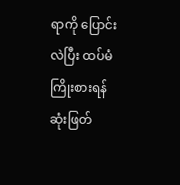ရာကို ပြောင်းလဲပြီး ထပ်မံကြိုးစားရန် ဆုံးဖြတ်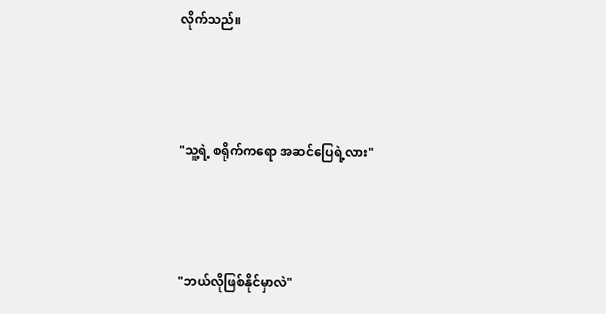လိုက်သည်။



"သူ့ရဲ့ စရိုက်ကရော အဆင်ပြေရဲ့လား"



"ဘယ်လိုဖြစ်နိုင်မှာလဲ"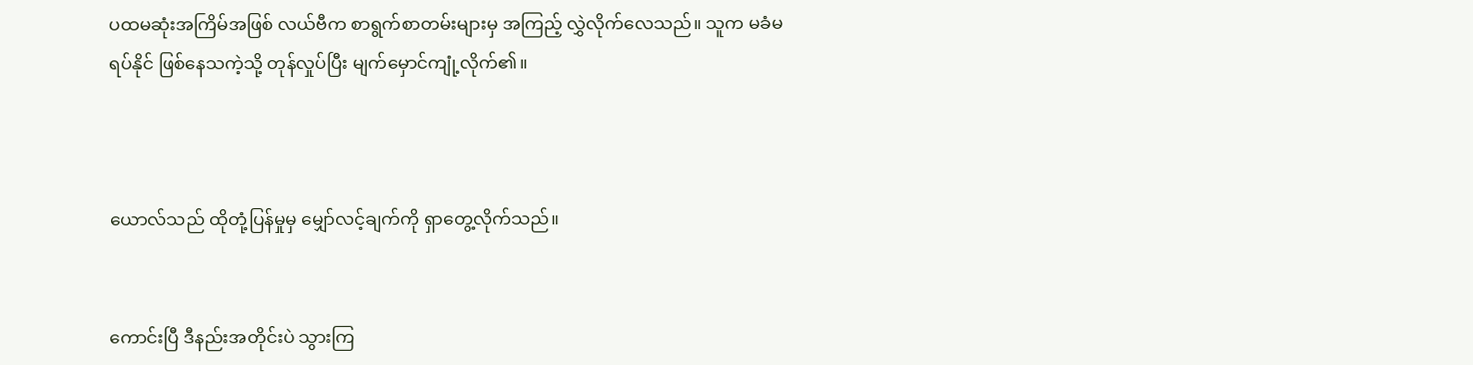ပထမဆုံးအကြိမ်အဖြစ် လယ်ဗီက စာရွက်စာတမ်းများမှ အကြည့် လွှဲလိုက်လေသည်။ သူက မခံမရပ်နိုင် ဖြစ်နေသကဲ့သို့ တုန်လှုပ်ပြီး မျက်မှောင်ကျုံ့လိုက်၏။



ယောလ်သည် ထိုတုံ့ပြန်မှုမှ မျှော်လင့်ချက်ကို ရှာတွေ့လိုက်သည်။


ကောင်းပြီ ဒီနည်းအတိုင်းပဲ သွားကြ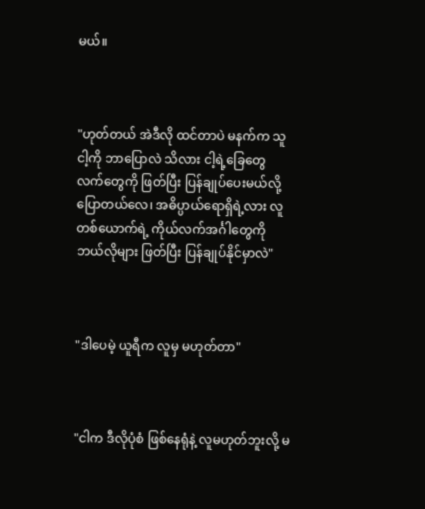မယ်။



"ဟုတ်တယ် အဲဒီလို ထင်တာပဲ မနက်က သူ ငါ့ကို ဘာပြောလဲ သိလား ငါ့ရဲ့ခြေတွေ လက်တွေကို ဖြတ်ပြီး ပြန်ချုပ်ပေးမယ်လို့ ပြောတယ်လေ၊ အဓိပ္ပာယ်ရောရှိရဲ့လား လူတစ်ယောက်ရဲ့ ကိုယ်လက်အင်္ဂါတွေကို ဘယ်လိုများ ဖြတ်ပြီး ပြန်ချုပ်နိုင်မှာလဲ"



"ဒါပေမဲ့ ယူရီက လူမှ မဟုတ်တာ"



"ငါက ဒီလိုပုံစံ ဖြစ်နေရုံနဲ့ လူမဟုတ်ဘူးလို့ မ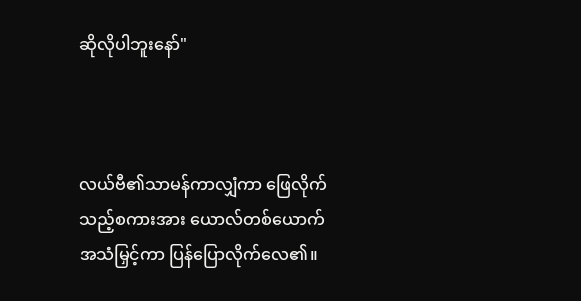ဆိုလိုပါဘူးနော်"



လယ်ဗီ၏သာမန်ကာလျှံကာ ဖြေလိုက်သည့်စကားအား ယောလ်တစ်ယောက်   အသံမြှင့်ကာ ပြန်‌ပြောလိုက်လေ၏။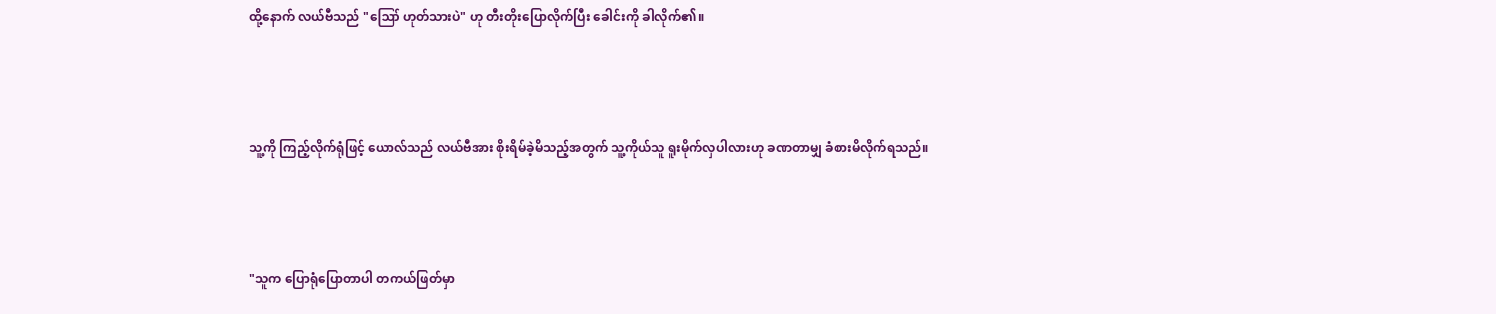ထို့နောက် လယ်ဗီသည် "ဪ ဟုတ်သားပဲ" ဟု တီးတိုးပြောလိုက်ပြီး ခေါင်းကို ခါလိုက်၏။



သူ့ကို ကြည့်လိုက်ရုံဖြင့် ယောလ်သည် လယ်ဗီအား စိုးရိမ်ခဲ့မိသည့်အတွက် သူ့ကိုယ်သူ ရူးမိုက်လှပါလားဟု ခဏတာမျှ ခံစားမိလိုက်ရသည်။



"သူက ပြောရုံပြောတာပါ တကယ်ဖြတ်မှာ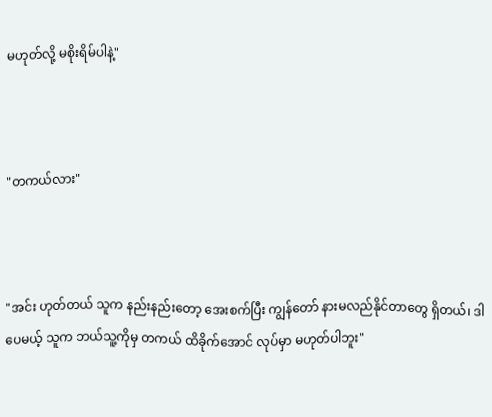မဟုတ်လို့ မစိုးရိမ်ပါနဲ့"



"တကယ်လား"



"အင်း ဟုတ်တယ် သူက နည်းနည်းတော့ အေးစက်ပြီး ကျွန်တော် နားမလည်နိုင်တာတွေ ရှိတယ်၊ ဒါပေမယ့် သူက ဘယ်သူ့ကိုမှ တကယ် ထိခိုက်အောင် လုပ်မှာ မဟုတ်ပါဘူး"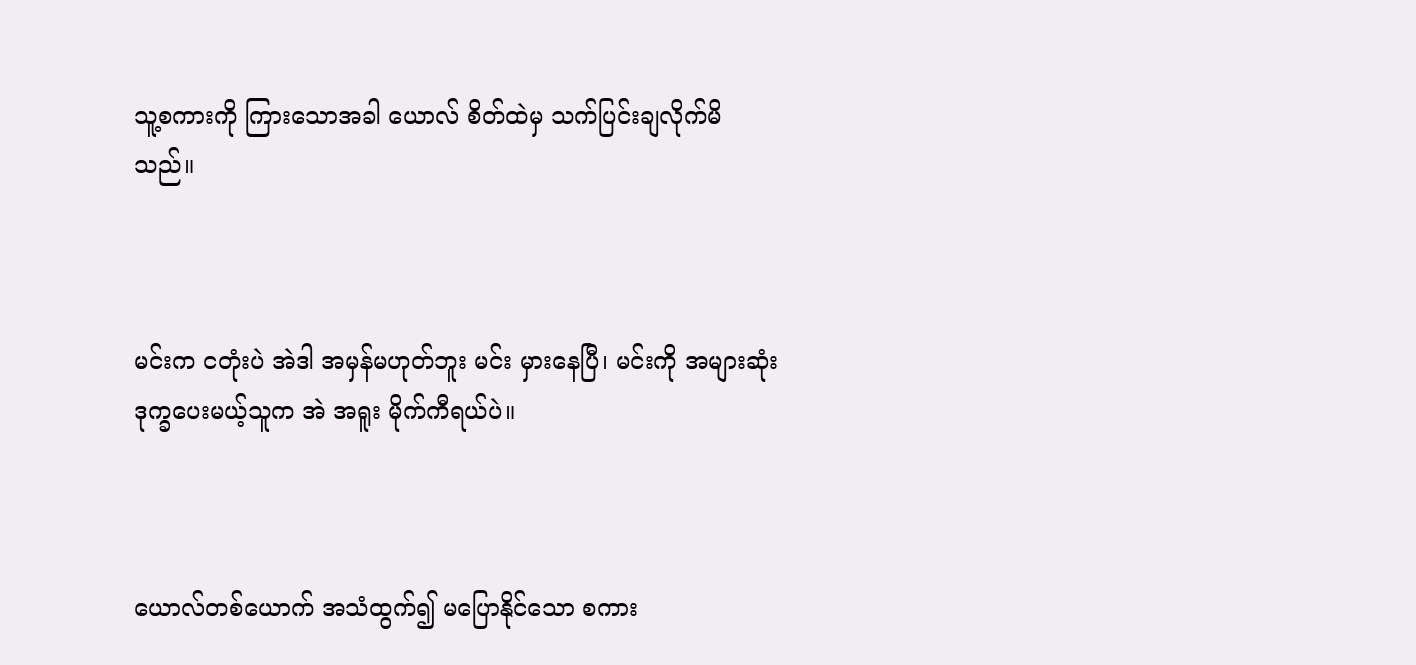သူ့စကားကို ကြားသောအခါ ယောလ် စိတ်ထဲမှ သက်ပြင်းချလိုက်မိသည်။



မင်းက ငတုံးပဲ အဲဒါ အမှန်မဟုတ်ဘူး မင်း မှားနေပြီ၊ မင်းကို အများဆုံး ဒုက္ခပေးမယ့်သူက အဲ အရူး မိုက်ကီရယ်ပဲ။



ယောလ်တစ်ယောက် အသံထွက်၍ မပြောနိုင်သော စကား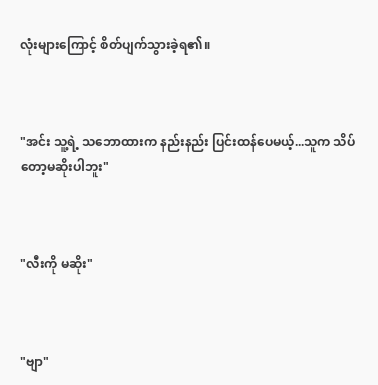လုံးများကြောင့် စိတ်ပျက်သွားခဲ့ရ၏။



"အင်း သူ့ရဲ့ သဘောထားက နည်းနည်း ပြင်းထန်ပေမယ့်...သူက သိပ်တော့မဆိုးပါဘူး"



"လီးကို မဆိုး"



"ဗျာ"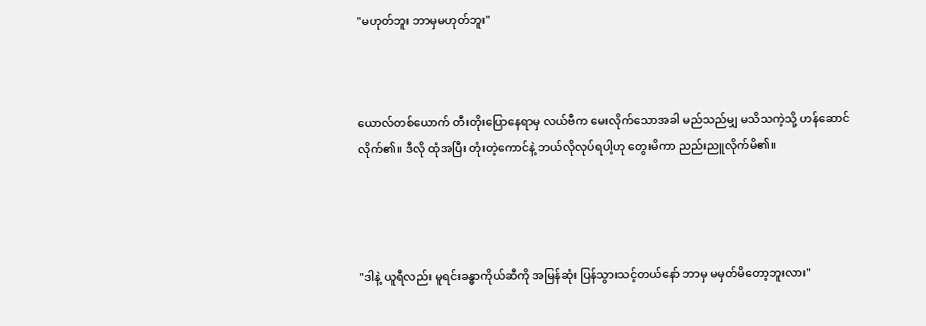"မဟုတ်ဘူး ဘာမှမဟုတ်ဘူး"



ယောလ်တစ်ယောက် တီးတိုးပြောနေရာမှ လယ်ဗီက မေးလိုက်သောအခါ မည်သည်မျှ မသိသကဲ့သို့ ဟန်ဆောင်လိုက်၏။ ဒီလို ထုံအပြီး တုံးတဲ့ကောင်နဲ့ ဘယ်လိုလုပ်ရပါ့ဟု တွေးမိကာ ညည်းညူလိုက်မိ၏။




"ဒါနဲ့ ယူရီလည်း မူရင်းခန္ဓာကိုယ်ဆီကို အမြန်ဆုံး ပြန်သွားသင့်တယ်နော် ဘာမှ မမှတ်မိတော့ဘူးလား"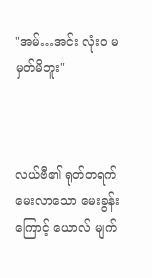"အမ်…အင်း လုံးဝ မမှတ်မိဘူး"



လယ်ဗီ၏ ရုတ်တရက် မေး‌လာသော မေးခွန်းကြောင့် ယောလ် မျက်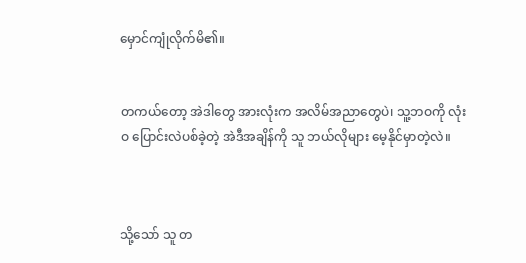မှောင်ကျုံလိုက်မိ၏။


တကယ်တော့ အဲဒါတွေ အားလုံးက အလိမ်အညာတွေပဲ၊ သူ့ဘဝကို လုံးဝ ပြောင်းလဲပစ်ခဲ့တဲ့ အဲဒီအချိန်ကို သူ ဘယ်လိုများ မေ့နိုင်မှာတဲ့လဲ။



သို့သော် သူ တ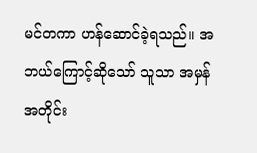မင်တကာ ဟန်ဆောင်ခဲ့ရသည်။ အဘယ်ကြောင့်ဆိုသော် သူသာ အမှန်အတိုင်း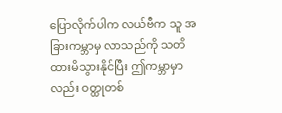ပြောလိုက်ပါက လယ်ဗီက သူ အခြားကမ္ဘာမှ လာသည်ကို သတိထားမိသွားနိုင်ပြီး ဤကမ္ဘာမှာလည်း ဝတ္ထုတစ်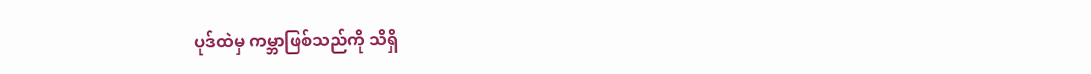ပုဒ်ထဲမှ ကမ္ဘာဖြစ်သည်ကို သိရှိ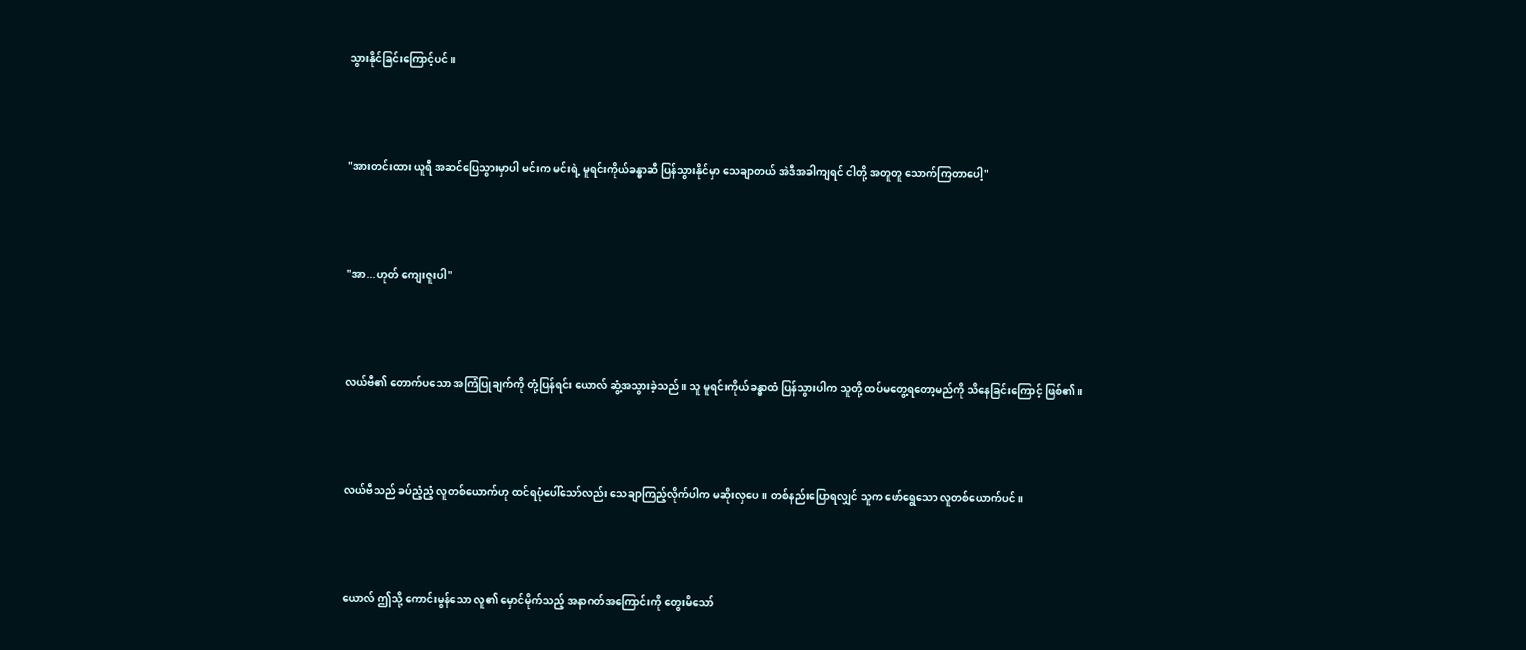သွားနိုင်ခြင်းကြောင့်ပင်။



"အားတင်းထား ယူရီ အဆင်ပြေသွားမှာပါ မင်းက မင်းရဲ့ မူရင်းကိုယ်ခန္ဓာဆီ ပြန်သွားနိုင်မှာ သေချာတယ် အဲဒီအခါကျရင် ငါတို့ အတူတူ သောက်ကြတာပေါ့"



"အာ...ဟုတ် ကျေးဇူးပါ"



လယ်ဗီ၏ တောက်ပသော အကြံပြုချက်ကို တုံ့ပြန်ရင်း ယောလ် ဆွံ့အသွားခဲ့သည်။ သူ မူရင်းကိုယ်ခန္ဓာထံ ပြန်သွားပါက သူတို့ ထပ်မတွေ့ရတော့မည်ကို သိနေခြင်းကြောင့် ဖြစ်၏။



လယ်ဗီသည် ခပ်ညံ့ညံ့ လူတစ်ယောက်ဟု ထင်ရပုံပေါ်သော်လည်း သေချာကြည့်လိုက်ပါက မဆိုးလှပေ။ တစ်နည်းပြောရလျှင် သူက ဖော်ရွေသော လူတစ်ယောက်ပင်။



ယောလ် ဤသို့ ကောင်းမွန်သော လူ၏ မှောင်မိုက်သည့် အနာဂတ်အကြောင်းကို တွေးမိသော်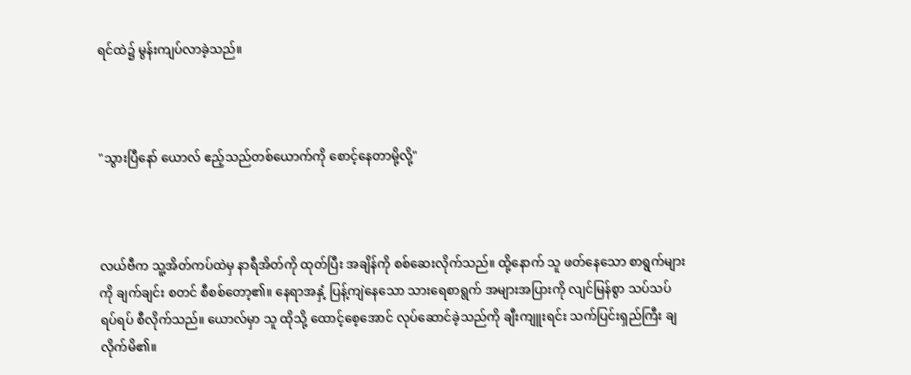ရင်ထဲ၌ မွန်းကျပ်လာခဲ့သည်။



"သွားပြီနော် ယောလ် ဧည့်သည်တစ်ယောက်ကို စောင့်နေတာမို့လို့"



လယ်ဗီက သူ့အိတ်ကပ်ထဲမှ နာရီအိတ်ကို ထုတ်ပြီး အချိန်ကို စစ်ဆေးလိုက်သည်။ ထို့နောက် သူ ဖတ်နေသော စာရွက်များကို ချက်ချင်း စတင် စီစစ်တော့၏။ နေရာအနှံ့ ပြန့်ကျဲနေသော သားရေစာရွက် အများအပြားကို လျင်မြန်စွာ သပ်သပ်ရပ်ရပ် စီလိုက်သည်။ ယောလ်မှာ သူ ထိုသို့ ထောင့်စေ့အောင် လုပ်ဆောင်ခဲ့သည်ကို ချီးကျူးရင်း သက်ပြင်းရှည်ကြီး ချလိုက်မိ၏။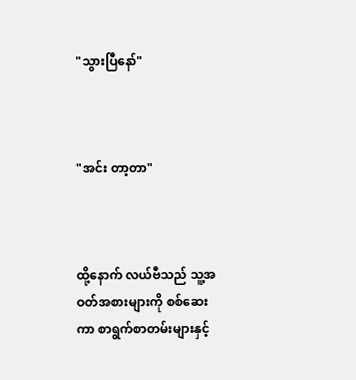"သွားပြီနော်"



"အင်း တာ့တာ"



ထို့နောက် လယ်ဗီသည် သူ့အဝတ်အစားများကို စစ်ဆေးကာ စာရွက်စာတမ်းများနှင့်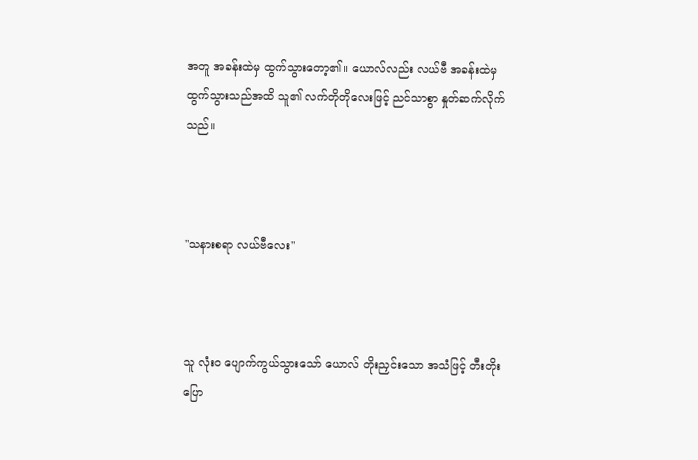အတူ အခန်းထဲမှ ထွက်သွားတော့၏။ ယောလ်လည်း လယ်‌ဗီ အခန်းထဲမှ ထွက်သွားသည်အထိ သူ၏ လက်တိုတိုလေးဖြင့် ညင်သာစွာ နှုတ်ဆက်လိုက်သည်။



"သနားစရာ လယ်ဗီလေး"



သူ လုံးဝ ပျောက်ကွယ်သွားသော် ယောလ် တိုးညှင်းသော အသံဖြင့် တီးတိုးပြော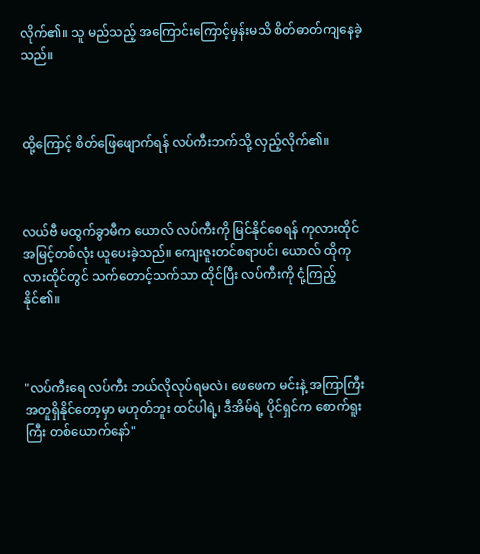လိုက်၏။ သူ မည်သည့် အကြောင်းကြောင့်မှန်းမသိ စိတ်ဓာတ်ကျနေခဲ့သည်။



ထို့ကြောင့် စိတ်ဖြေဖျောက်ရန် လပ်ကီးဘက်သို့ လှည့်လိုက်၏။



လယ်ဗီ မထွက်ခွာမီက ယောလ် လပ်ကီးကို မြင်နိုင်စေရန် ကုလားထိုင် အမြင့်တစ်လုံး ယူပေးခဲ့သည်။ ကျေးဇူးတင်စရာပင်၊ ယောလ် ထိုကုလားထိုင်တွင် သက်တောင့်သက်သာ ထိုင်ပြီး လပ်ကီးကို ငုံ့ကြည့်နိုင်၏။



"လပ်ကီးရေ လပ်ကီး ဘယ်လိုလုပ်ရမလဲ၊ ဖေဖေက မင်းနဲ့ အကြာကြီး အတူရှိနိုင်တော့မှာ မဟုတ်ဘူး ထင်ပါရဲ့၊ ဒီအိမ်ရဲ့ ပိုင်ရှင်က စောက်ရူးကြီး တစ်ယောက်နော်"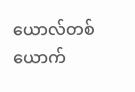ယောလ်တစ်ယောက်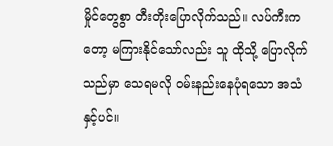မှိုင်တွေစွာ တီးတိုးပြောလိုက်သည်။ လပ်ကီးကတော့ မကြားနိုင်သော်လည်း သူ ထိုသို့ ပြောလိုက်သည်မှာ သေရမလို ဝမ်းနည်းနေပုံရသော အသံနှင့်ပင်။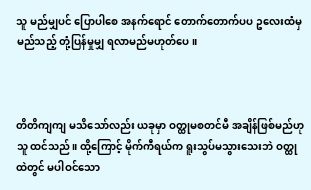သူ မည်မျှပင် ပြောပါစေ အနက်ရောင် တောက်တောက်ပပ ဥလေးထံမှ မည်သည့် တုံ့ပြန်မှုမျှ ရလာမည်မဟုတ်ပေ။



တိတိကျကျ မသိသော်လည်း ယခုမှာ ဝတ္ထုမစတင်မီ အချိန်ဖြစ်မည်ဟု သူ ထင်သည်။ ထို့ကြောင့် မိုက်ကီရယ်က ရူးသွပ်မသွားသေးဘဲ ဝတ္ထုထဲတွင် မပါဝင်သော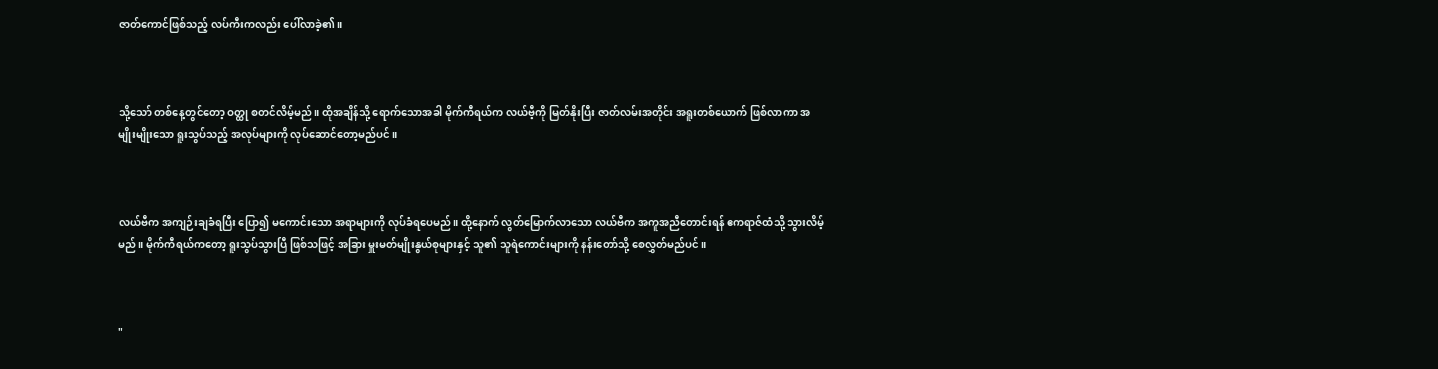ဇာတ်ကောင်ဖြစ်သည့် လပ်ကီးကလည်း ပေါ်လာခဲ့၏။



သို့သော် တစ်နေ့တွင်တော့ ဝတ္ထု စတင်လိမ့်မည်။ ထိုအချိန်သို့ ရောက်သောအခါ မိုက်ကီရယ်က လယ်ဗီ့ကို မြတ်နိုးပြီး ဇာတ်လမ်းအတိုင်း အရူးတစ်ယောက် ဖြစ်လာကာ အမျိုးမျိုးသော ရူးသွပ်သည့် အလုပ်များကို လုပ်ဆောင်တော့မည်ပင်။



လယ်ဗီက အကျဉ်းချခံရပြီး ပြော၍ မကောင်းသော အရာများကို လုပ်ခံရပေမည်။ ထို့နောက် လွတ်မြောက်လာသော လယ်ဗီက အကူအညီတောင်းရန် ဧကရာဇ်ထံသို့ သွားလိမ့်မည်။ မိုက်ကီရယ်ကတော့ ရူးသွပ်သွားပြီ ဖြစ်သဖြင့် အခြား မှူးမတ်မျိုးနွယ်စုများနှင့် သူ၏ သူရဲကောင်းများကို နန်းတော်သို့ စေလွှတ်မည်ပင်။



"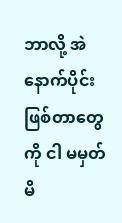ဘာလို့ အဲနောက်ပိုင်း ဖြစ်တာတွေကို ငါ မမှတ်မိ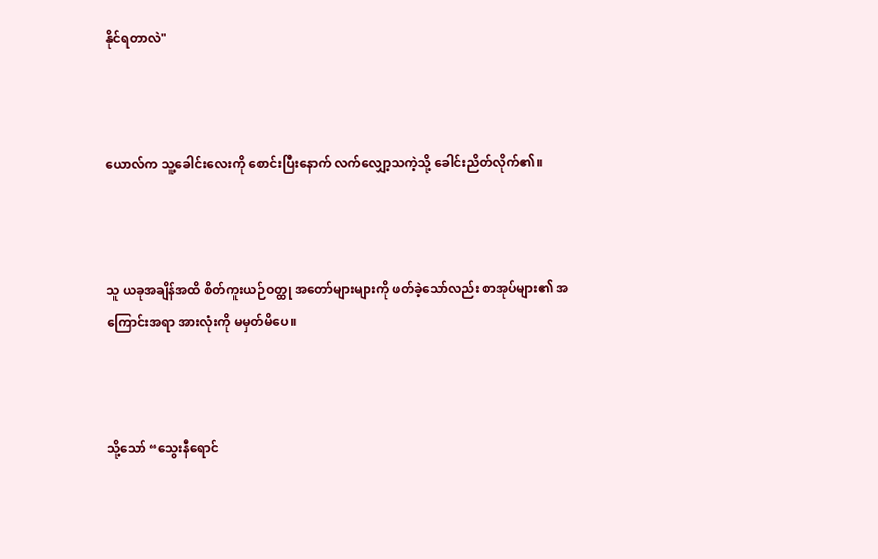နိုင်ရတာလဲ"



ယောလ်က သူ့ခေါင်းလေးကို စောင်းပြီးနောက် လက်လျှော့သကဲ့သို့ ခေါင်းညိတ်လိုက်၏။



သူ ယခုအချိန်အထိ စိတ်ကူးယဉ်ဝတ္ထု အတော်များများကို ဖတ်ခဲ့သော်လည်း စာအုပ်များ၏ အကြောင်းအရာ အားလုံးကို မမှတ်မိပေ။



သို့သော် “သွေးနီရောင်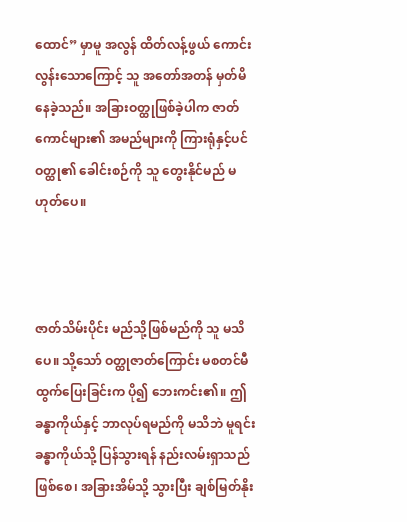ထောင်” မှာမူ အလွန် ထိတ်လန့်ဖွယ် ကောင်းလွန်းသောကြောင့် သူ အတော်အတန် မှတ်မိနေခဲ့သည်။ အခြားဝတ္ထုဖြစ်ခဲ့ပါက ဇာတ်ကောင်များ၏ အမည်များကို ကြားရုံနှင့်ပင် ဝတ္ထု၏ ခေါင်းစဉ်ကို သူ တွေးနိုင်မည် မဟုတ်ပေ။



ဇာတ်သိမ်းပိုင်း မည်သို့ဖြစ်မည်ကို သူ မသိပေ။ သို့သော် ဝတ္ထုဇာတ်ကြောင်း မစတင်မီ ထွက်ပြေးခြင်းက ပို၍ ဘေးကင်း၏။ ဤခန္ဓာကိုယ်နှင့် ဘာလုပ်ရမည်ကို မသိဘဲ မူရင်းခန္ဓာကိုယ်သို့ ပြန်သွားရန် နည်းလမ်းရှာသည်ဖြစ်စေ၊ အခြားအိမ်သို့ သွားပြီး ချစ်မြတ်နိုး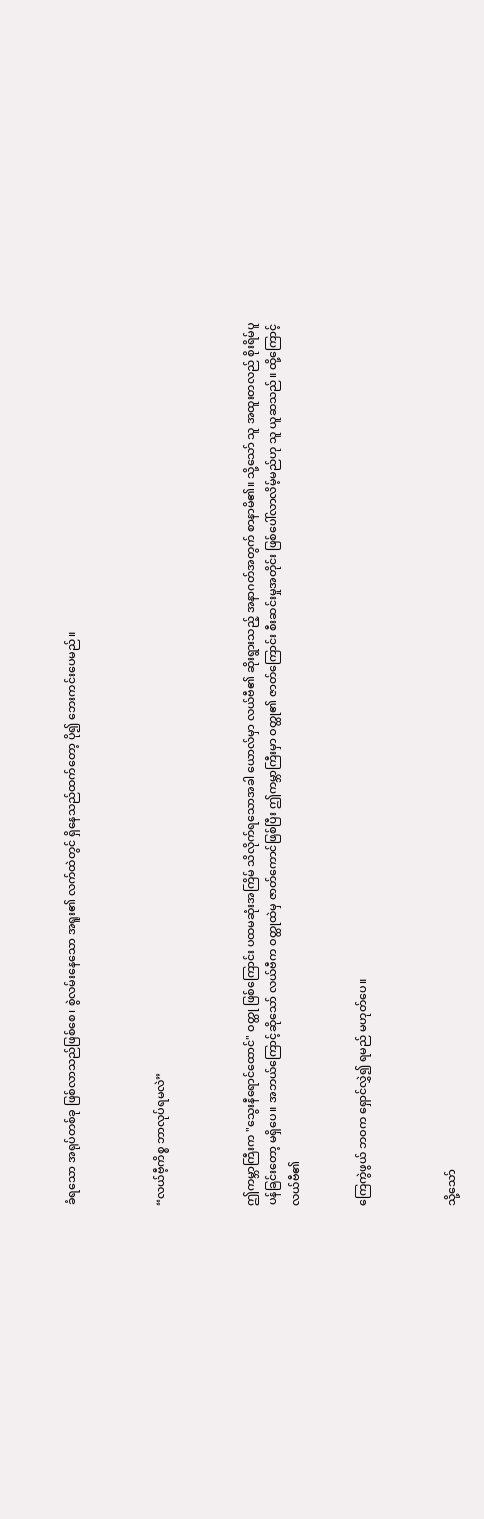ခံရသော အရုပ်တစ်ခု ဖြစ်လာသည်ဖြစ်စေ၊ စွဲလမ်းနေသော အရူး၏ လက်ထဲတွင် ရှိနေသည်ထက်တော့ ပို၍ ဘေးကင်းပေမည်။



“လယ်ဗီ့ကိစ္စ ဘာလုပ်ရမလဲ”



ဤကမ္ဘာကြီးက "သွေးနီရောင်ထောင်" ဝတ္ထု ဖြစ်ကြောင်း ပထမဆုံးအကြိမ် သိလိုက်ရသောအခါ ယောလ်မှာ လယ်ဗီ၏ ဆိုးရွားသည့် အနာဂတ်အတွက် စာနာမိ၏။ သို့သော် သူ အထူးတလည် စိုးရိမ်ပူပန်ခြင်းတော့ မရှိပေ။ အဘယ်ကြောင့်ဆိုသော် လယ်ဗီက ဝတ္ထုထဲမှ ဇာတ်ကောင်ဖြစ်ပြီး ဤကမ္ဘာကြီးမှာ ဝတ္ထု၏ ဇာတ်ကြောင်း စီးဆင်းမှုအတိုင်း ဖြစ်ပေါ်လာလိမ့်မည်ဟု သူ ယူဆသည်။ ထို့ကြောင့် လယ်ဗီ၏


ကြေကွဲဖွယ် ဘဝက ရှောင်လွှဲ၍ ရမည် မဟုတ်ပေ။



သို့သော်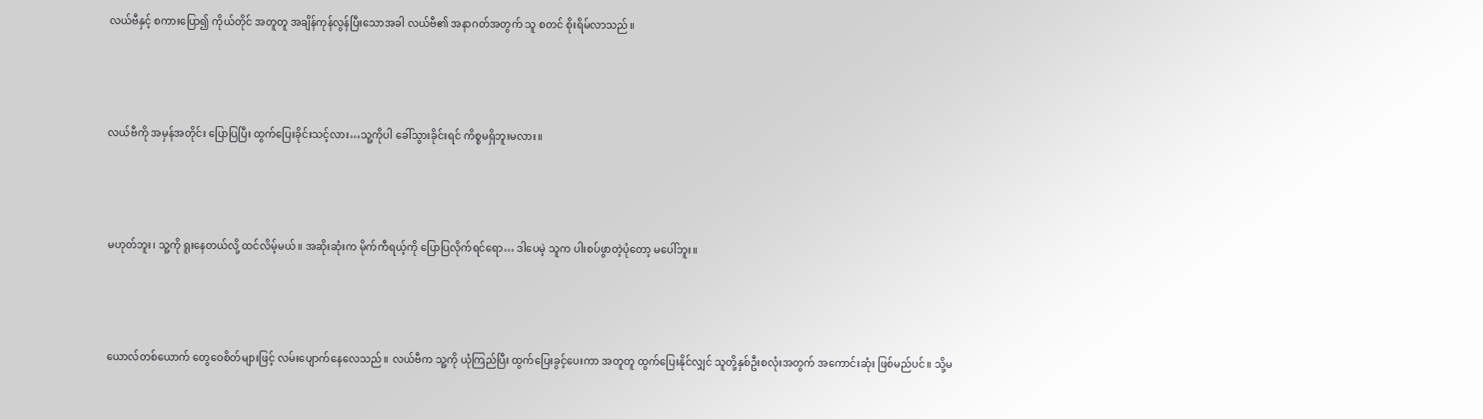လယ်ဗီနှင့် စကားပြော၍ ကိုယ်တိုင် အတူတူ အချိန်ကုန်လွန်ပြီးသောအခါ လယ်ဗီ၏ အနာဂတ်အတွက် သူ စတင် စိုးရိမ်လာသည်။



လယ်ဗီကို အမှန်အတိုင်း ပြောပြပြီး ထွက်ပြေးခိုင်းသင့်လား…သူ့ကိုပါ ခေါ်သွားခိုင်းရင် ကိစ္စမရှိဘူးမလား။



မဟုတ်ဘူး၊ သူ့ကို ရူးနေတယ်လို့ ထင်လိမ့်မယ်။ အဆိုးဆုံးက မိုက်ကီရယ့်ကို ပြောပြလိုက်ရင်ရော… ဒါပေမဲ့ သူက ပါးစပ်ဖွာတဲ့ပုံတော့ မပေါ်ဘူး။



ယောလ်တစ်ယောက် တွေဝေစိတ်များဖြင့် လမ်းပျောက်နေလေသည်။ လယ်ဗီက သူ့ကို ယုံကြည်ပြီး ထွက်ပြေးခွင့်ပေးကာ အတူတူ ထွက်ပြေးနိုင်လျှင် သူတို့နှစ်ဦးစလုံးအတွက် အကောင်းဆုံး ဖြစ်မည်ပင်။ သို့မ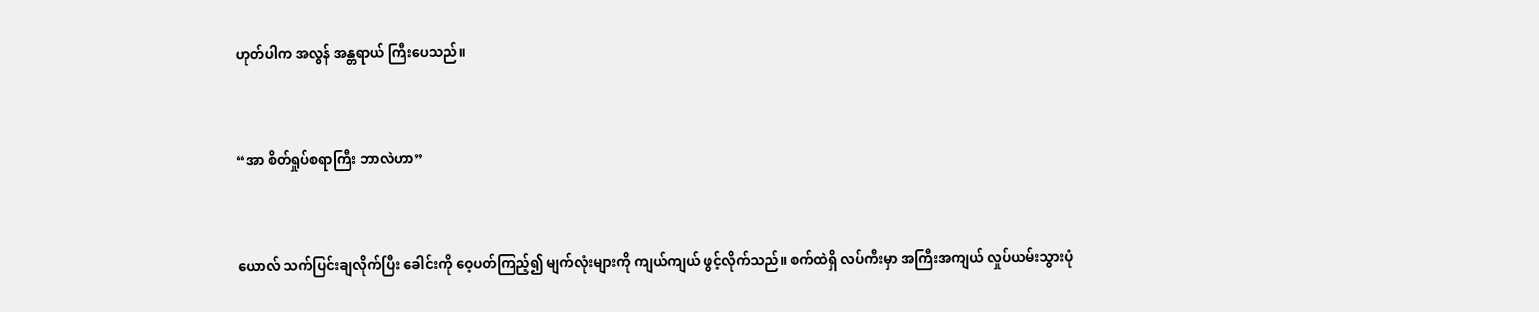ဟုတ်ပါက အလွန် အန္တရာယ် ကြီးပေသည်။



“အာ စိတ်ရှုပ်စရာကြီး ဘာလဲဟာ”



ယောလ် သက်ပြင်းချလိုက်ပြီး ခေါင်းကို ဝေ့ပတ်ကြည့်၍ မျက်လုံးများကို ကျယ်ကျယ် ဖွင့်လိုက်သည်။ စက်ထဲရှိ လပ်ကီးမှာ အကြီးအကျယ် လှုပ်ယမ်းသွားပုံ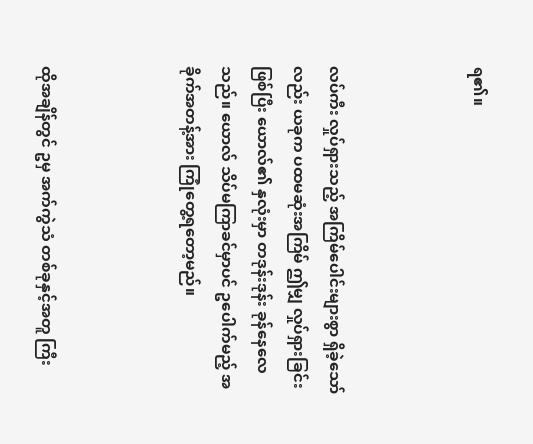ရ၏။



လပ်ကီး လှုပ်ရှားသည့် အကြိမ်ပေါင်းများစွာ ရှိခဲ့သော်လည်း ယခုက ပထမဆုံးအကြိမ် ဤမျှ လှုပ်ရှားခြင်းဖြစ်ပြီး ယောလ်၏ နှလုံးမှာ တဒုန်းဒုန်း ခုန်နေလေသည်။ ယောလ် သိပ်မကြာခင်မှာပင် ဥပေါက်မည့် အခိုက်အတန့်အား ကြုံတွေ့ရတော့မည်။



ထိုအချိန်တွင် ဥမှ အက်ကွဲသံ တစ်ခုနှင့်အတူ ကြီး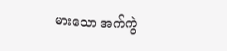မားသော အက်ကွဲ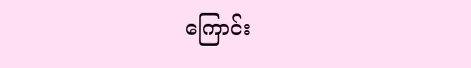ကြောင်း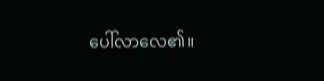ပေါ်လာလေ၏။